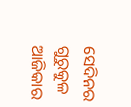ସେଦିନର ଗୁରୁକୁଳ ଆଜିକାର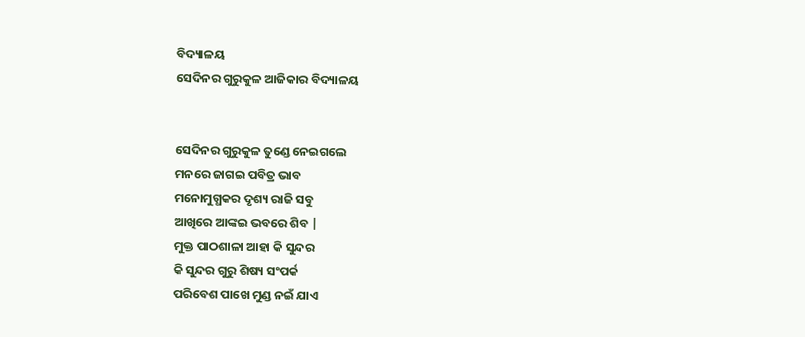ବିଦ୍ୟାଳୟ
ସେଦିନର ଗୁରୁକୁଳ ଆଜିକାର ବିଦ୍ୟାଳୟ


ସେଦିନର ଗୁରୁକୁଳ ତୁଣ୍ଡେ ନେଇଗଲେ
ମନରେ ଜାଗଇ ପବିତ୍ର ଭାବ
ମନୋମୁଗ୍ଧକର ଦୃଶ୍ୟ ରାଜି ସବୁ
ଆଖିରେ ଆଙ୍କଇ ଭବରେ ଶିବ |
ମୁକ୍ତ ପାଠଶାଳା ଆହା କି ସୁନ୍ଦର
କି ସୁନ୍ଦର ଗୁରୁ ଶିଷ୍ୟ ସଂପର୍କ
ପରିବେଶ ପାଖେ ମୁଣ୍ଡ ନଇଁ ଯାଏ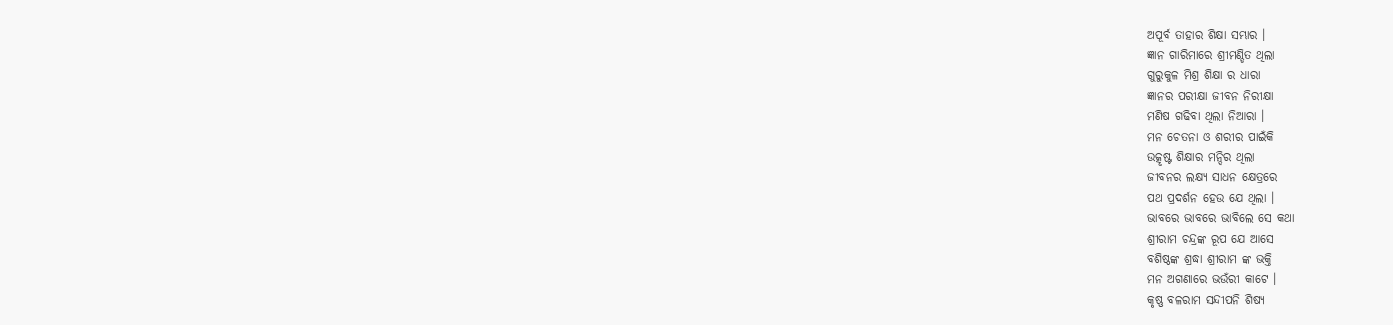ଅପୂର୍ବ ତାହାର ଶିକ୍ଷା ସମ୍ଭାର ।
ଜ୍ଞାନ ଗାରିମାରେ ଶ୍ରୀମଣ୍ଡିତ ଥିଲା
ଗୁରୁକୁଳ ମିଶ୍ର ଶିକ୍ଷା ର ଧାରା
ଜ୍ଞାନର ପରୀକ୍ଷା ଜୀବନ ନିରୀକ୍ଷା
ମଣିଷ ଗଢିବା ଥିଲା ନିଆରା ।
ମନ ଚେତନା ଓ ଶରୀର ପାଇଁକି
ଉତ୍କୃଷ୍ଟ ଶିକ୍ଷାର ମନ୍ଦିର ଥିଲା
ଜୀବନର ଲକ୍ଷ୍ୟ ସାଧନ କ୍ଷେତ୍ରରେ
ପଥ ପ୍ରଦର୍ଶନ ହେଉ ଯେ ଥିଲା ।
ଭାବରେ ଭାବରେ ଭାବିଲେ ସେ କଥା
ଶ୍ରୀରାମ ଚନ୍ଦ୍ରଙ୍କ ରୂପ ଯେ ଆସେ
ବଶିଷ୍ଠଙ୍କ ଶ୍ରଦ୍ଧା ଶ୍ରୀରାମ ଙ୍କ ଭକ୍ତି
ମନ ଅଗଣାରେ ଭଉଁରୀ କାଟେ ।
କୃଷ୍ଣ ବଳରାମ ସନ୍ଦୀପନି ଶିଷ୍ୟ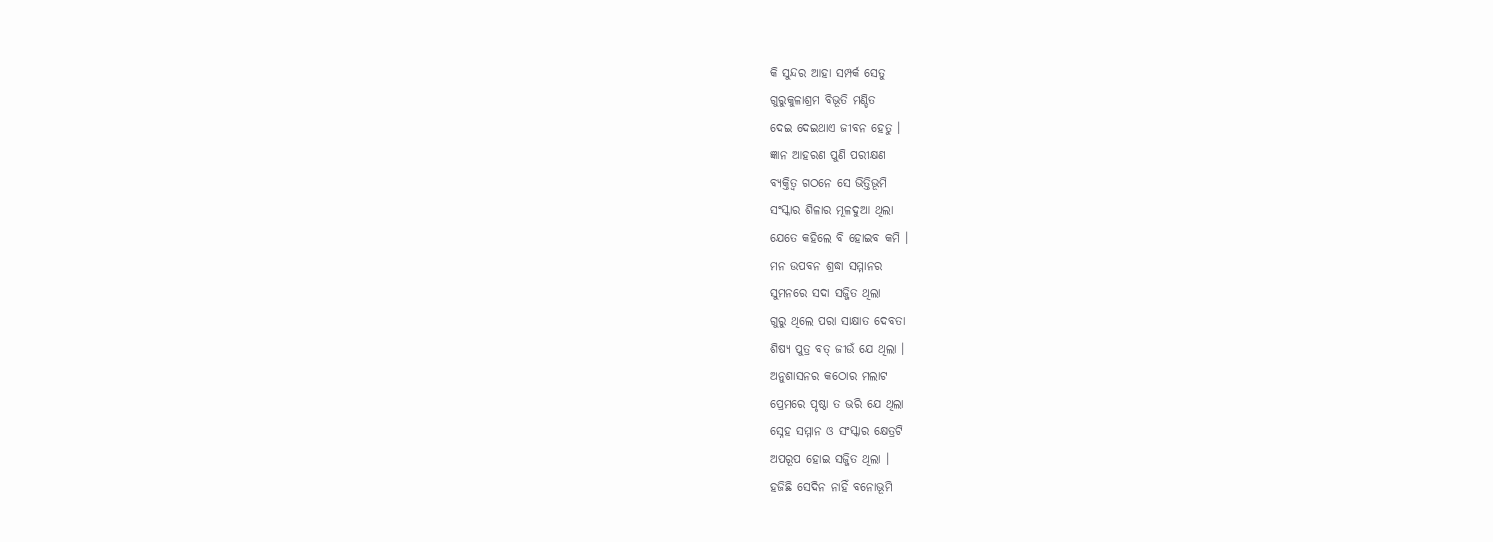କି ସୁନ୍ଦର ଆହା ସମ୍ପର୍କ ସେତୁ
ଗୁରୁକୁଳାଶ୍ରମ ବିଭୂତି ମଣ୍ଡିତ
ଦେଇ ଦେଇଥାଏ ଜୀବନ ହେତୁ ।
ଜ୍ଞାନ ଆହରଣ ପୁଣି ପରୀକ୍ଷଣ
ବ୍ୟକ୍ତିତ୍ଵ ଗଠନେ ସେ ଭିତ୍ତିଭୂମି
ସଂସ୍କାର ଶିଳାର ମୂଳଦୁଆ ଥିଲା
ଯେତେ କହିଲେ ବି ହୋଇବ କମି ।
ମନ ଉପବନ ଶ୍ରଦ୍ଧା ସମ୍ମାନର
ସୁମନରେ ସଦା ସଜ୍ଜିତ ଥିଲା
ଗୁରୁ ଥିଲେ ପରା ସାକ୍ଷାତ ଦେବତା
ଶିଷ୍ୟ ପୁତ୍ର ବତ୍ ଜୀଉଁ ଯେ ଥିଲା ।
ଅନୁଶାସନର କଠୋର ମଲାଟ
ପ୍ରେମରେ ପୃଷ୍ଠା ତ ଭରି ଯେ ଥିଲା
ସ୍ନେହ ସମ୍ମାନ ଓ ସଂସ୍କାର କ୍ଷେତ୍ରଟି
ଅପରୂପ ହୋଇ ସଜ୍ଜିତ ଥିଲା ।
ହଜିଛି ସେଦିନ ନାହିଁ ବନୋଭୂମି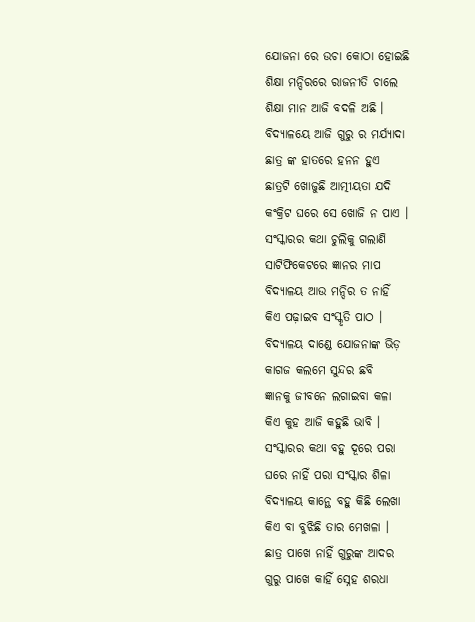ଯୋଜନା ରେ ଉଚା କୋଠା ହୋଇଛି
ଶିକ୍ଷା ମନ୍ଦିରରେ ରାଜନୀତି ଚାଲେ
ଶିକ୍ଷା ମାନ ଆଜି ବଦଳି ଅଛି ।
ବିଦ୍ୟାଳୟେ ଆଜି ଗୁରୁ ର ମର୍ଯ୍ୟାଦା
ଛାତ୍ର ଙ୍କ ହାତରେ ହନନ ହୁଏ
ଛାତ୍ରଟି ଖୋଜୁଛି ଆତ୍ମୀୟତା ଯଦି
କଂକ୍ରିଟ ଘରେ ସେ ଖୋଜି ନ ପାଏ ।
ସଂସ୍କାରର କଥା ଚୁଲିକୁ ଗଲାଣି
ସାଟିଫିକେଟରେ ଜ୍ଞାନର ମାପ
ବିଦ୍ୟାଳୟ ଆଉ ମନ୍ଦିର ତ ନାହିଁ
କିଏ ପଢ଼ାଇବ ସଂସ୍କୃତି ପାଠ ।
ବିଦ୍ୟାଳୟ ଦାଣ୍ଡେ ଯୋଜନାଙ୍କ ଭିଡ଼
କାଗଜ କଲମେ ସୁନ୍ଦର ଛବି
ଜ୍ଞାନକୁ ଜୀବନେ ଲଗାଇବା କଳା
କିଏ କୁହ ଆଜି କହୁଛି ଭାବି ।
ସଂସ୍କାରର କଥା ବହୁ ଦୂରେ ପରା
ଘରେ ନାହିଁ ପରା ସଂସ୍କାର ଶିଳା
ବିଦ୍ୟାଳୟ କାନ୍ଥେ ବହୁ କିଛି ଲେଖା
କିଏ ବା ବୁଝିଛି ତାର ମେଖଳା ।
ଛାତ୍ର ପାଖେ ନାହିଁ ଗୁରୁଙ୍କ ଆଦର
ଗୁରୁ ପାଖେ କାହିଁ ସ୍ନେହ ଶରଧା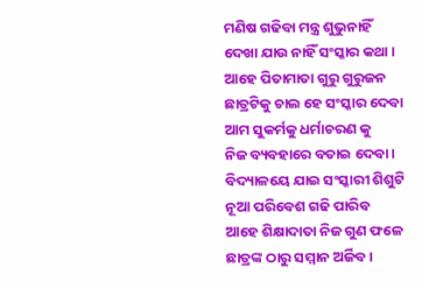ମଣିଷ ଗଢିବା ମନ୍ତ୍ର ଶୁଭୁନାହିଁ
ଦେଖା ଯାଉ ନାହିଁ ସଂସ୍କାର କଥା ।
ଆହେ ପିତାମାତା ଗୁରୁ ଗୁରୁଜନ
ଛାତ୍ରଟିକୁ ଚାଲ ହେ ସଂସ୍କାର ଦେବା
ଆମ ସୁକର୍ମକୁ ଧର୍ମାଚରଣ କୁ
ନିଜ ବ୍ୟବହାରେ ବତାଇ ଦେବା ।
ବିଦ୍ୟାଳୟେ ଯାଇ ସଂସ୍କାରୀ ଶିଶୁଟି
ନୂଆ ପରିବେଶ ଗଢି ପାରିବ
ଆହେ ଶିକ୍ଷାଦାତା ନିଜ ଗୁଣ ଫଳେ
ଛାତ୍ରଙ୍କ ଠାରୁ ସମ୍ମାନ ଅର୍ଜିବ ।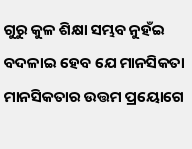ଗୁରୁ କୁଳ ଶିକ୍ଷା ସମ୍ଭବ ନୁହଁଇ
ବଦଳାଇ ହେବ ଯେ ମାନସିକତା
ମାନସିକତାର ଉତ୍ତମ ପ୍ରୟୋଗେ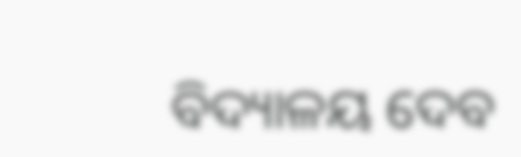ବିଦ୍ୟାଳୟ ଦେବ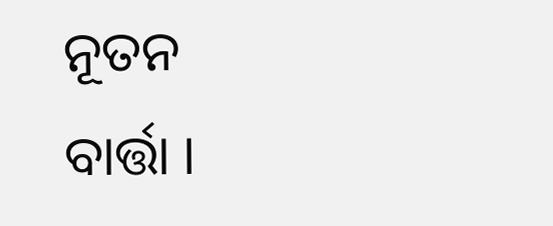ନୂତନ ବାର୍ତ୍ତା ।